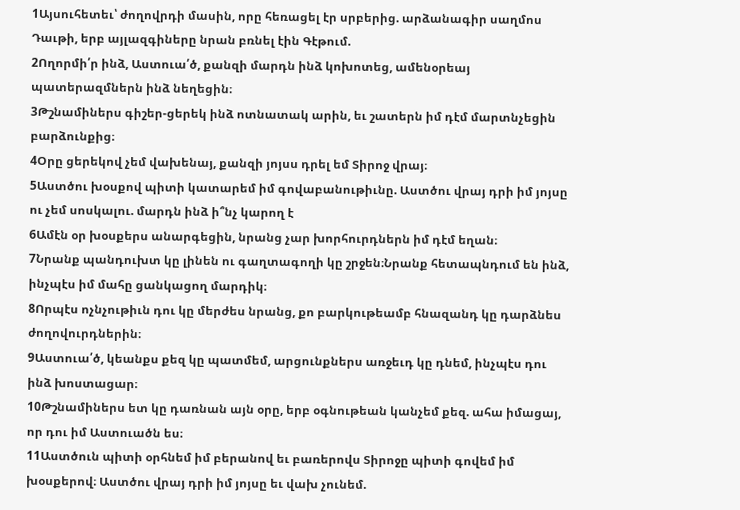1Այսուհետեւ՝ ժողովրդի մասին, որը հեռացել էր սրբերից. արձանագիր սաղմոս Դաւթի, երբ այլազգիները նրան բռնել էին Գէթում.
2Ողորմի՛ր ինձ, Աստուա՛ծ, քանզի մարդն ինձ կոխոտեց, ամենօրեայ պատերազմներն ինձ նեղեցին։
3Թշնամիներս գիշեր-ցերեկ ինձ ոտնատակ արին, եւ շատերն իմ դէմ մարտնչեցին բարձունքից։
4Օրը ցերեկով չեմ վախենայ, քանզի յոյսս դրել եմ Տիրոջ վրայ։
5Աստծու խօսքով պիտի կատարեմ իմ գովաբանութիւնը. Աստծու վրայ դրի իմ յոյսը ու չեմ սոսկալու. մարդն ինձ ի՞նչ կարող է
6Ամէն օր խօսքերս անարգեցին, նրանց չար խորհուրդներն իմ դէմ եղան։
7Նրանք պանդուխտ կը լինեն ու գաղտագողի կը շրջեն։Նրանք հետապնդում են ինձ, ինչպէս իմ մահը ցանկացող մարդիկ։
8Որպէս ոչնչութիւն դու կը մերժես նրանց, քո բարկութեամբ հնազանդ կը դարձնես ժողովուրդներին։
9Աստուա՛ծ, կեանքս քեզ կը պատմեմ, արցունքներս առջեւդ կը դնեմ, ինչպէս դու ինձ խոստացար։
10Թշնամիներս ետ կը դառնան այն օրը, երբ օգնութեան կանչեմ քեզ. ահա իմացայ, որ դու իմ Աստուածն ես։
11Աստծուն պիտի օրհնեմ իմ բերանով եւ բառերովս Տիրոջը պիտի գովեմ իմ խօսքերով։ Աստծու վրայ դրի իմ յոյսը եւ վախ չունեմ.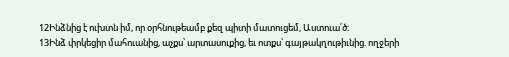12Ինձնից է ուխտն իմ, որ օրհնութեամբ քեզ պիտի մատուցեմ, Աստուա՛ծ։
13Ինձ փրկեցիր մահուանից, աչքս՝ արտասուքից, եւ ոտքս՝ գայթակղութիւնից. ողջերի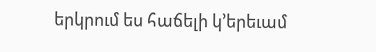երկրում ես հաճելի կ՚երեւամ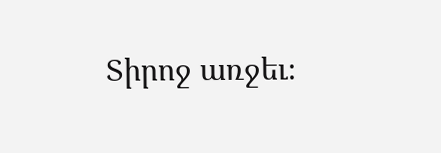Տիրոջ առջեւ։